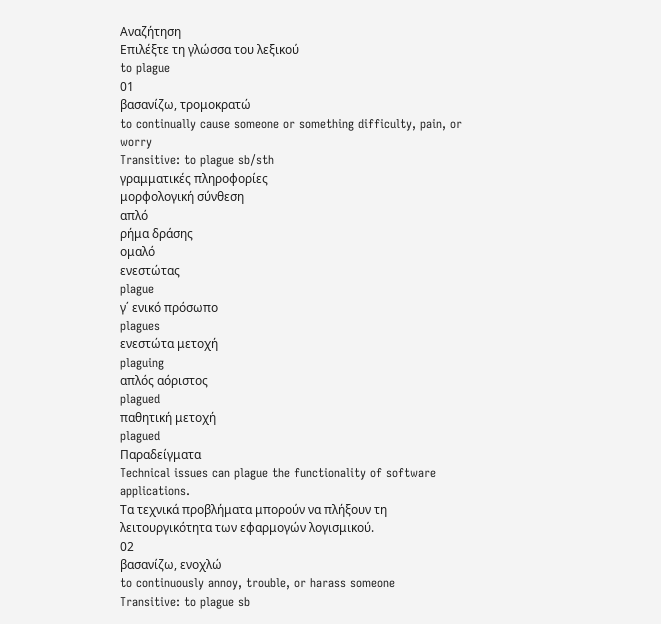Αναζήτηση
Επιλέξτε τη γλώσσα του λεξικού
to plague
01
βασανίζω, τρομοκρατώ
to continually cause someone or something difficulty, pain, or worry
Transitive: to plague sb/sth
γραμματικές πληροφορίες
μορφολογική σύνθεση
απλό
ρήμα δράσης
ομαλό
ενεστώτας
plague
γ΄ ενικό πρόσωπο
plagues
ενεστώτα μετοχή
plaguing
απλός αόριστος
plagued
παθητική μετοχή
plagued
Παραδείγματα
Technical issues can plague the functionality of software applications.
Τα τεχνικά προβλήματα μπορούν να πλήξουν τη λειτουργικότητα των εφαρμογών λογισμικού.
02
βασανίζω, ενοχλώ
to continuously annoy, trouble, or harass someone
Transitive: to plague sb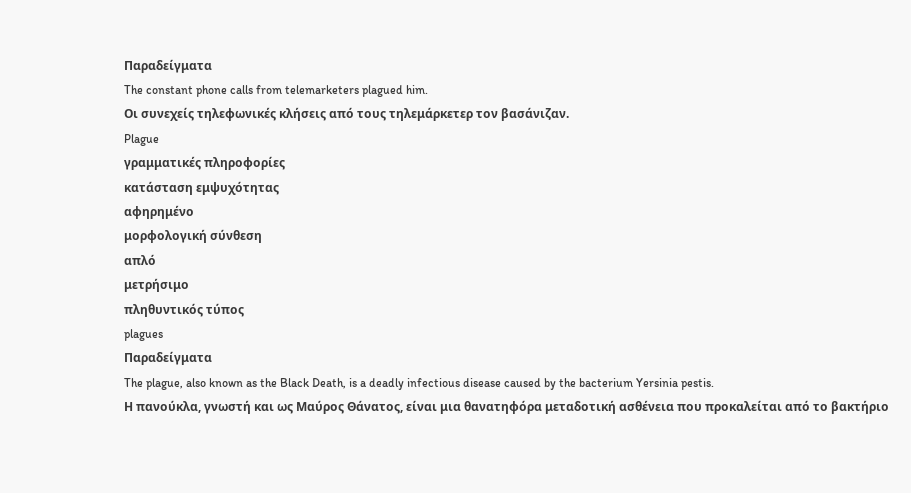Παραδείγματα
The constant phone calls from telemarketers plagued him.
Οι συνεχείς τηλεφωνικές κλήσεις από τους τηλεμάρκετερ τον βασάνιζαν.
Plague
γραμματικές πληροφορίες
κατάσταση εμψυχότητας
αφηρημένο
μορφολογική σύνθεση
απλό
μετρήσιμο
πληθυντικός τύπος
plagues
Παραδείγματα
The plague, also known as the Black Death, is a deadly infectious disease caused by the bacterium Yersinia pestis.
Η πανούκλα, γνωστή και ως Μαύρος Θάνατος, είναι μια θανατηφόρα μεταδοτική ασθένεια που προκαλείται από το βακτήριο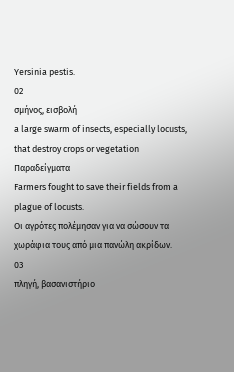Yersinia pestis.
02
σμήνος, εισβολή
a large swarm of insects, especially locusts, that destroy crops or vegetation
Παραδείγματα
Farmers fought to save their fields from a plague of locusts.
Οι αγρότες πολέμησαν για να σώσουν τα χωράφια τους από μια πανώλη ακρίδων.
03
πληγή, βασανιστήριο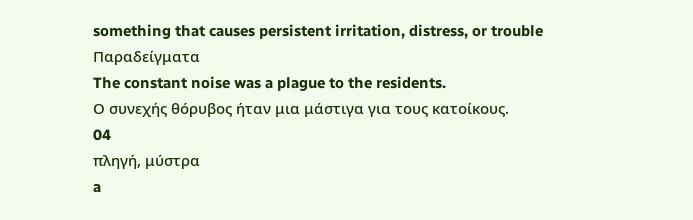something that causes persistent irritation, distress, or trouble
Παραδείγματα
The constant noise was a plague to the residents.
Ο συνεχής θόρυβος ήταν μια μάστιγα για τους κατοίκους.
04
πληγή, μύστρα
a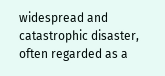widespread and catastrophic disaster, often regarded as a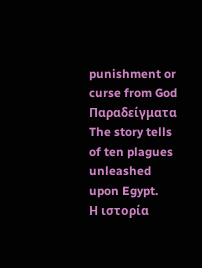punishment or curse from God
Παραδείγματα
The story tells of ten plagues unleashed upon Egypt.
Η ιστορία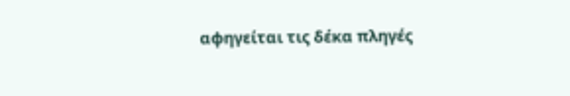αφηγείται τις δέκα πληγές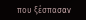που ξέσπασαν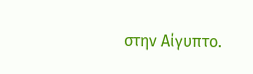στην Αίγυπτο.